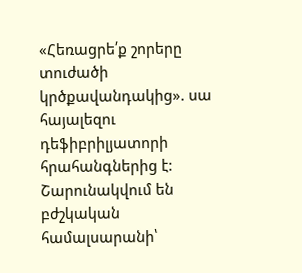«Հեռացրե՛ք շորերը տուժածի կրծքավանդակից». սա հայալեզու դեֆիբրիլյատորի հրահանգներից է:
Շարունակվում են բժշկական համալսարանի՝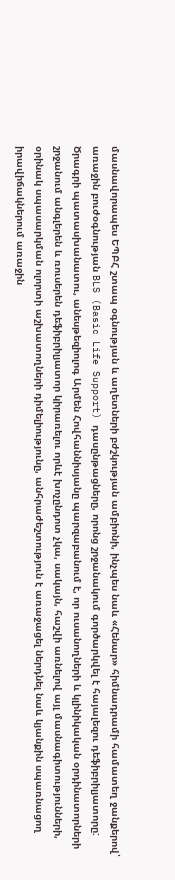մասնավորապես ԵՊԲՀ շտապ օգնության և աղետների բժշկության ամբիոնի, ինչպես նաև «Հենար» հիմնադրամի համատեղ ջանքերով՝ առաջին բուժօգնության BLS (Basic Life Support) դասընթացները, որոնց շրջանակում գործարկվել է հայալեզու դեֆիբրիլյատորը:
Ծրագրի պատասխանատու, անեսթեզիոլոգ Արմեն Հովհաննիսյանը պարզաբանում է, որ ուսանողների և կլինիկական օրդինատորների շրջանում անգլերեն և ռուսերեն դեֆիբրիլյատոր կիրառելու որևէ խոչընդոտ չկա, սակայն, հաշվի առնելով այլ մասնագիտությունների, օրինակ սպասարկման ոլորտի աշխատողների դիմելիությունը, անհրաժեշտություն է առաջացել ներդնել նաև կյանքին սպառնացող իրավիճակներում առաջին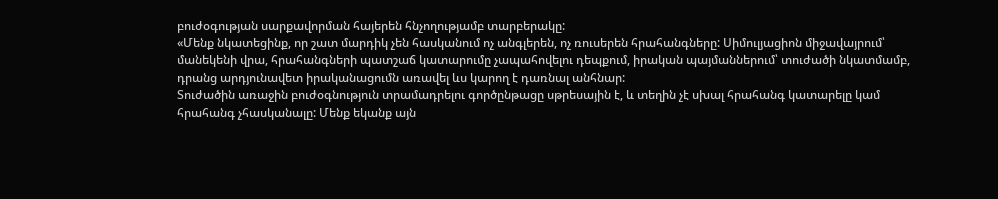բուժօգության սարքավորման հայերեն հնչողությամբ տարբերակը:
«Մենք նկատեցինք, որ շատ մարդիկ չեն հասկանում ոչ անգլերեն, ոչ ռուսերեն հրահանգները: Սիմուլյացիոն միջավայրում՝ մանեկենի վրա, հրահանգների պատշաճ կատարումը չապահովելու դեպքում, իրական պայմաններում՝ տուժածի նկատմամբ, դրանց արդյունավետ իրականացումն առավել ևս կարող է դառնալ անհնար:
Տուժածին առաջին բուժօգնություն տրամադրելու գործընթացը սթրեսային է, և տեղին չէ սխալ հրահանգ կատարելը կամ հրահանգ չհասկանալը: Մենք եկանք այն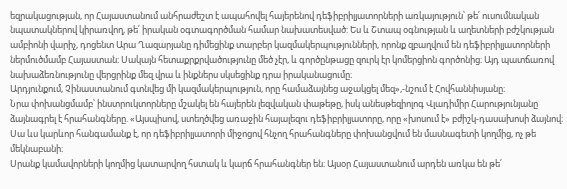եզրակացության, որ Հայաստանում անհրաժեշտ է ապահովել հայերենով դեֆիբրիլյատորների առկայություն՝ թե՛ ուսումնական նպատակներով կիրառվող, թե՛ իրական օգտագործման համար նախատեսված: Ես և Շտապ օգնության և աղետների բժշկության ամբիոնի վարիչ, դոցենտ Արա Ղազարյանը դիմեցինք տարբեր կազմակերպությունների, որոնք զբաղվում են դեֆիբրիլյատորների ներմուծմամբ Հայաստան։ Սակայն հետաքրքրվածությունը մեծ չէր, և գործընթացը զուրկ էր կոմերցիոն գործոնից։ Այդ պատճառով նախաձեռնությունը վերցրինք մեզ վրա և ինքներս սկսեցինք դրա իրականացումը։
Արդյունքում, Չինաստանում գտնվեց մի կազմակերպություն, որը համաձայնեց աջակցել մեզ»,-նշում է Հովհաննիսյանը։
Նրա փոխանցմամբ՝ ինստրուկտորները մշակել են հայերեն լեզվական փաթեթը, իսկ անեսթեզիոլոգ Վլադիմիր Հարությունյանը ձայնագրել է հրահանգները. «Այսպիսով, ստեղծվեց առաջին հայալեզու դեֆիբրիլյատորը, որը «խոսում է» բժիշկ-դասախոսի ձայնով։ Սա ևս կարևոր հանգամանք է, որ դեֆիբրիլյատորի միջոցով հնչող հրահանգները փոխանցվում են մասնագետի կողմից, ոչ թե մեկնաբանի։
Սրանք կամավորների կողմից կատարվող հստակ և կարճ հրահանգներ են։ Այսօր Հայաստանում արդեն առկա են թե՛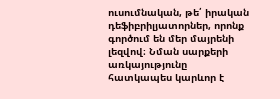ուսումնական, թե՛ իրական դեֆիբրիլյատորներ, որոնք գործում են մեր մայրենի լեզվով։ Նման սարքերի առկայությունը հատկապես կարևոր է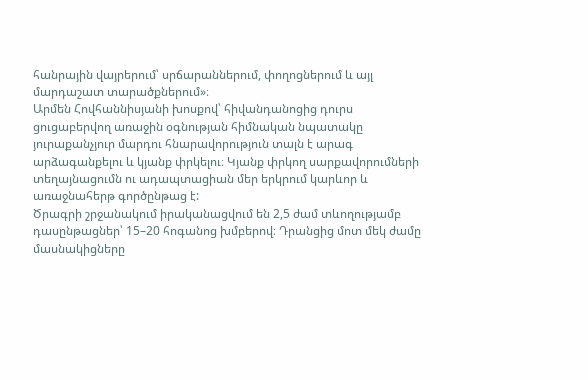հանրային վայրերում՝ սրճարաններում, փողոցներում և այլ մարդաշատ տարածքներում»։
Արմեն Հովհաննիսյանի խոսքով՝ հիվանդանոցից դուրս ցուցաբերվող առաջին օգնության հիմնական նպատակը յուրաքանչյուր մարդու հնարավորություն տալն է արագ արձագանքելու և կյանք փրկելու։ Կյանք փրկող սարքավորումների տեղայնացումն ու ադապտացիան մեր երկրում կարևոր և առաջնահերթ գործընթաց է:
Ծրագրի շրջանակում իրականացվում են 2,5 ժամ տևողությամբ դասընթացներ՝ 15–20 հոգանոց խմբերով։ Դրանցից մոտ մեկ ժամը մասնակիցները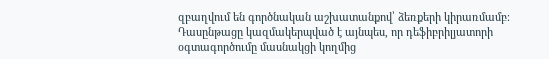զբաղվում են գործնական աշխատանքով՝ ձեռքերի կիրառմամբ։ Դասընթացը կազմակերպված է այնպես, որ դեֆիբրիլյատորի օգտագործումը մասնակցի կողմից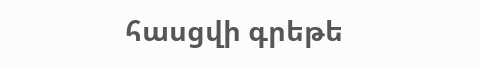հասցվի գրեթե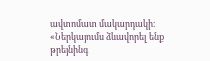ավտոմատ մակարդակի։
«Ներկայումս ձևավորել ենք թրեյնինգ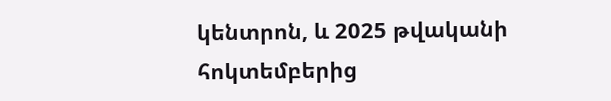կենտրոն, և 2025 թվականի հոկտեմբերից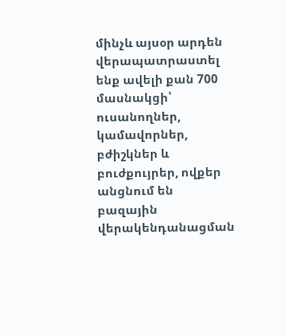մինչև այսօր արդեն վերապատրաստել ենք ավելի քան 700 մասնակցի՝ ուսանողներ, կամավորներ, բժիշկներ և բուժքույրեր, ովքեր անցնում են բազային վերակենդանացման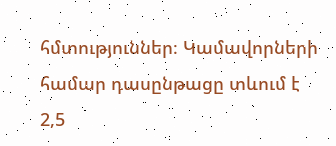հմտություններ։ Կամավորների համար դասընթացը տևում է 2,5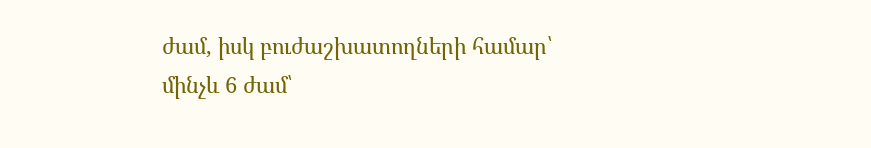ժամ, իսկ բուժաշխատողների համար՝ մինչև 6 ժամ՝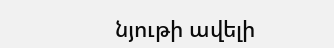նյութի ավելի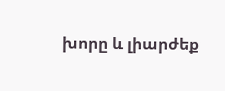խորը և լիարժեք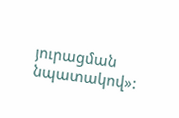յուրացման նպատակով»: